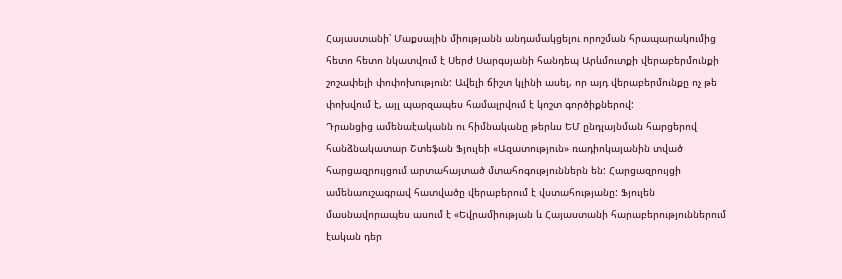Հայաստանի՝ Մաքսային միությանն անդամակցելու որոշման հրապարակումից հետո հետո նկատվում է Սերժ Սարգսյանի հանդեպ Արևմուտքի վերաբերմունքի շոշափելի փոփոխություն: Ավելի ճիշտ կլինի ասել, որ այդ վերաբերմունքը ոչ թե փոխվում է, այլ պարզապես համալրվում է կոշտ գործիքներով:
Դրանցից ամենաէականն ու հիմնականը թերևս ԵՄ ընդլայնման հարցերով հանձնակատար Շտեֆան Ֆյուլեի «Ազատություն» ռադիոկայանին տված հարցազրույցում արտահայտած մտահոգություններն են: Հարցազրույցի ամենաուշագրավ հատվածը վերաբերում է վստահությանը: Ֆյուլեն մասնավորապես ասում է «Եվրամիության և Հայաստանի հարաբերություններում էական դեր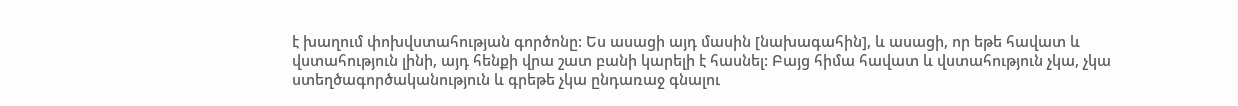է խաղում փոխվստահության գործոնը: Ես ասացի այդ մասին [նախագահին], և ասացի, որ եթե հավատ և վստահություն լինի, այդ հենքի վրա շատ բանի կարելի է հասնել: Բայց հիմա հավատ և վստահություն չկա, չկա ստեղծագործականություն և գրեթե չկա ընդառաջ գնալու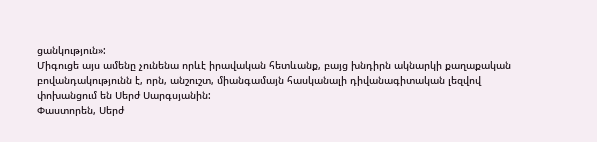ցանկություն»:
Միգուցե այս ամենը չունենա որևէ իրավական հետևանք, բայց խնդիրն ակնարկի քաղաքական բովանդակությունն է, որն, անշուշտ, միանգամայն հասկանալի դիվանագիտական լեզվով փոխանցում են Սերժ Սարգսյանին:
Փաստորեն, Սերժ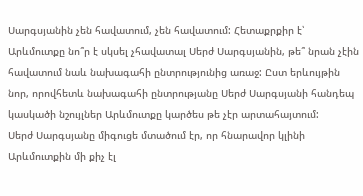Սարգսյանին չեն հավատում, չեն հավատում: Հետաքրքիր է՝ Արևմուտքը նո՞ր է սկսել չհավատալ Սերժ Սարգսյանին, թե՞ նրան չէին հավատում նաև նախագահի ընտրությունից առաջ: Ըստ երևույթին նոր, որովհետև նախագահի ընտրությանը Սերժ Սարգսյանի հանդեպ կասկածի նշույլներ Արևմուտքը կարծես թե չէր արտահայտում:
Սերժ Սարգսյանը միգուցե մտածում էր, որ հնարավոր կլինի Արևմուտքին մի քիչ էլ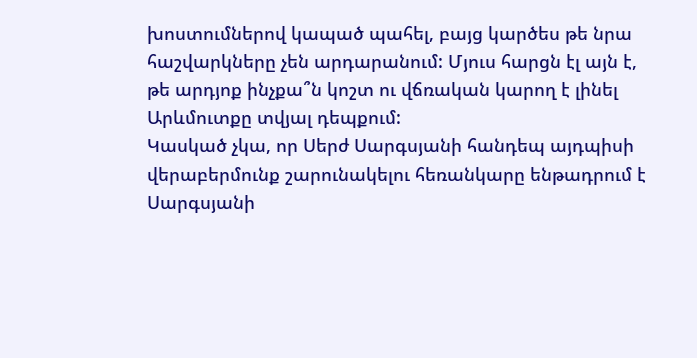խոստումներով կապած պահել, բայց կարծես թե նրա հաշվարկները չեն արդարանում: Մյուս հարցն էլ այն է, թե արդյոք ինչքա՞ն կոշտ ու վճռական կարող է լինել Արևմուտքը տվյալ դեպքում:
Կասկած չկա, որ Սերժ Սարգսյանի հանդեպ այդպիսի վերաբերմունք շարունակելու հեռանկարը ենթադրում է Սարգսյանի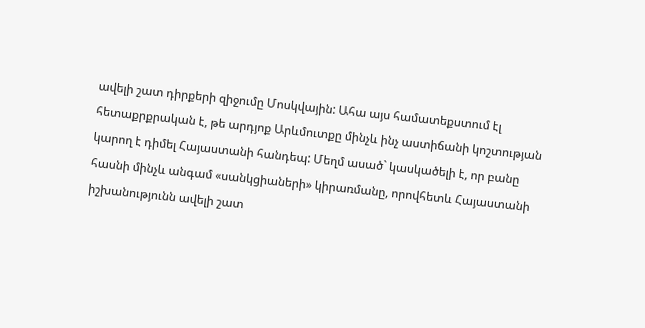ավելի շատ դիրքերի զիջումը Մոսկվային: Ահա այս համատեքստում էլ հետաքրքրական է, թե արդյոք Արևմուտքը մինչև ինչ աստիճանի կոշտության կարող է դիմել Հայաստանի հանդեպ: Մեղմ ասած` կասկածելի է, որ բանը հասնի մինչև անգամ «սանկցիաների» կիրառմանը, որովհետև Հայաստանի իշխանությունն ավելի շատ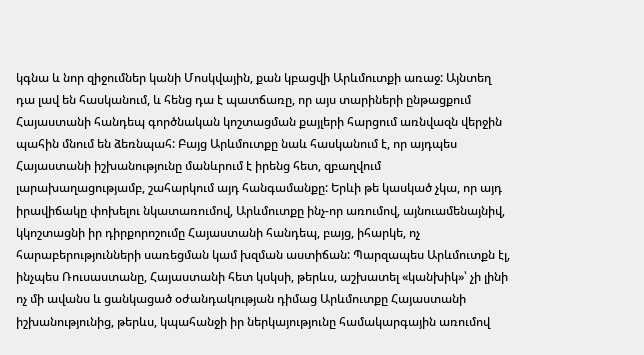կգնա և նոր զիջումներ կանի Մոսկվային, քան կբացվի Արևմուտքի առաջ: Այնտեղ դա լավ են հասկանում, և հենց դա է պատճառը, որ այս տարիների ընթացքում Հայաստանի հանդեպ գործնական կոշտացման քայլերի հարցում առնվազն վերջին պահին մնում են ձեռնպահ: Բայց Արևմուտքը նաև հասկանում է, որ այդպես Հայաստանի իշխանությունը մանևրում է իրենց հետ, զբաղվում լարախաղացությամբ, շահարկում այդ հանգամանքը: Երևի թե կասկած չկա, որ այդ իրավիճակը փոխելու նկատառումով, Արևմուտքը ինչ-որ առումով, այնուամենայնիվ, կկոշտացնի իր դիրքորոշումը Հայաստանի հանդեպ, բայց, իհարկե, ոչ հարաբերությունների սառեցման կամ խզման աստիճան: Պարզապես Արևմուտքն էլ, ինչպես Ռուսաստանը, Հայաստանի հետ կսկսի, թերևս, աշխատել «կանխիկ»՝ չի լինի ոչ մի ավանս և ցանկացած օժանդակության դիմաց Արևմուտքը Հայաստանի իշխանությունից, թերևս, կպահանջի իր ներկայությունը համակարգային առումով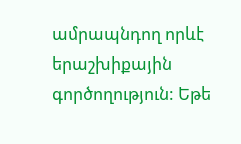ամրապնդող որևէ երաշխիքային գործողություն: Եթե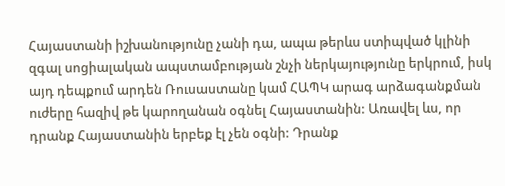Հայաստանի իշխանությունը չանի դա, ապա թերևս ստիպված կլինի զգալ սոցիալական ապստամբության շնչի ներկայությունը երկրում, իսկ այդ դեպքում արդեն Ռուսաստանը կամ ՀԱՊԿ արագ արձագանքման ուժերը հազիվ թե կարողանան օգնել Հայաստանին: Առավել ևս, որ դրանք Հայաստանին երբեք էլ չեն օգնի: Դրանք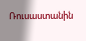Ռուսաստանին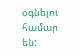օգնելու համար են: